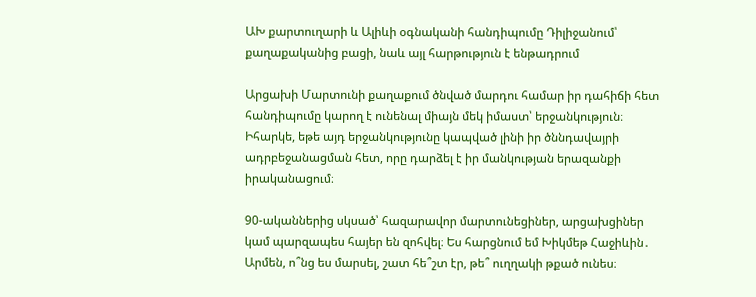ԱԽ քարտուղարի և Ալիևի օգնականի հանդիպումը Դիլիջանում՝ քաղաքականից բացի, նաև այլ հարթություն է ենթադրում

Արցախի Մարտունի քաղաքում ծնված մարդու համար իր դահիճի հետ հանդիպումը կարող է ունենալ միայն մեկ իմաստ՝ երջանկություն։ Իհարկե, եթե այդ երջանկությունը կապված լինի իր ծննդավայրի ադրբեջանացման հետ, որը դարձել է իր մանկության երազանքի իրականացում։

90-ականներից սկսած՝ հազարավոր մարտունեցիներ, արցախցիներ կամ պարզապես հայեր են զոհվել։ Ես հարցնում եմ Խիկմեթ Հաջիևին․ Արմեն, ո՞նց ես մարսել, շատ հե՞շտ էր, թե՞ ուղղակի թքած ունես։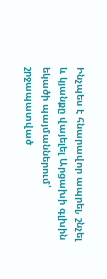Ինչպես է հնարավոր ապրել, շնչել և կյանքը վայելել Արցախի գլխին եկածի պայմաններում՝ շրջապատված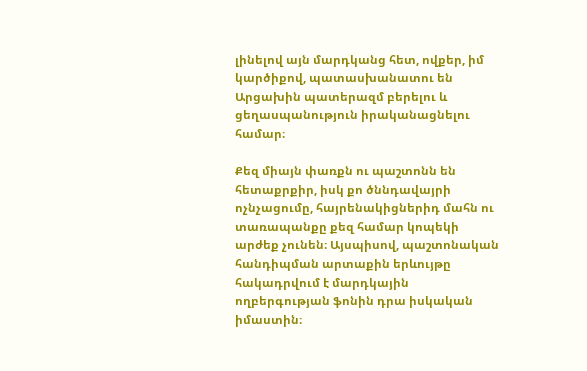լինելով այն մարդկանց հետ, ովքեր, իմ կարծիքով, պատասխանատու են Արցախին պատերազմ բերելու և ցեղասպանություն իրականացնելու համար։

Քեզ միայն փառքն ու պաշտոնն են հետաքրքիր, իսկ քո ծննդավայրի ոչնչացումը, հայրենակիցներիդ մահն ու տառապանքը քեզ համար կոպեկի արժեք չունեն։ Այսպիսով, պաշտոնական հանդիպման արտաքին երևույթը հակադրվում է մարդկային ողբերգության ֆոնին դրա իսկական իմաստին։